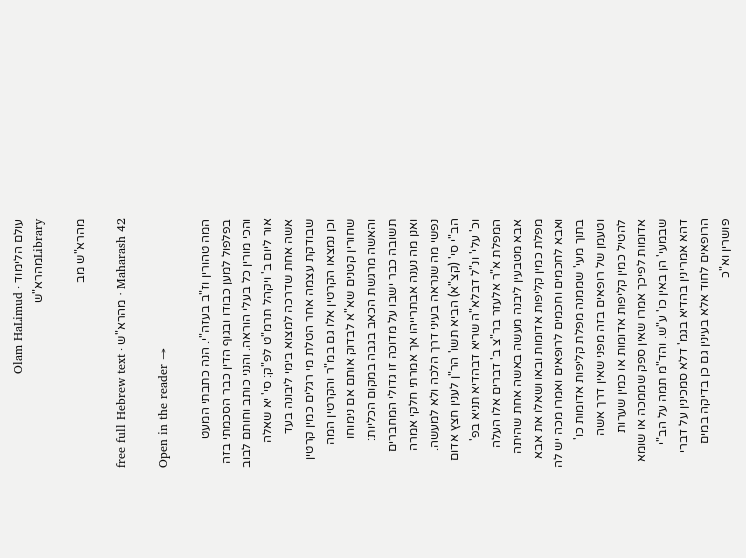עולם הלימוד · Olam HaLimud
Libraryמהרא"ש

מהרא"ש מב

Maharash 42 · מהרא"ש · free full Hebrew text

Open in the reader →

המה טהורין וז"ב בעזה"י. הנה כתבתי המעט בפלפול למען כבודו ובגוף הדין כבר הסכמתי בזה והכי מורין כל בעלי הוראה. והנני כותב וחותם לבוב אור ליום ב' ויקהל תרמ"ט לפ"ק: סי' יא שאלה אשה אחת שדרכה למצוא בימי ליבונה בעד שבודקת עצמה אחר הטלת מי רגלים כמין קרטין וכן נמצאו הקרטין אלו גם במ"ר והקרטין המה שחורין קטנים שא"א לבדוק אותם אם נימוחו והאשה מרגשת הכאב בגבה במקום הכליות: תשובה כבר ישבו על מדוכה זו גדולי המחברים ואנן מה נענה אבתרייהו אך אמרתי חלקי אמרה נפשי מה שנראה בעיני דרך הלכה ולא למעשה. הב"י סי' (קצ"א) הביא תשו' הר"ן לענין חצץ אדום וכ' עלי' ונ"ל דבלא"ה שריא דבהדיא תניא בפ' המפלת א"ר אלעזר בר"צ ב' דברים אלו העלה אבא מטבעין ליבנה מעשה באשה אחת שהיתה מפלת כמין קליפות אדומות ובאו ושאלו את אבא ואבא לחכמים וחכמים לרופאים ואמרו מכה יש לה בתוך מעי' שממנה מפלת קליפות אדומות כו' וטעמן של רופאים בזה מפני שאין דרך אשה להטיל כמין קליפות אדומות או כמין שערות אדומות לפיכך אמרו שאין ספק שממכה או שומא שבמעי' הן באין כו' ע"ש. והד"מ תמה על הב"י דהא אמרינין בהדיא בגמ' דלא סמכינין על דברי הרופאים לחוד אלא בעינין גם כן בדיקה במים פושרין וא"כ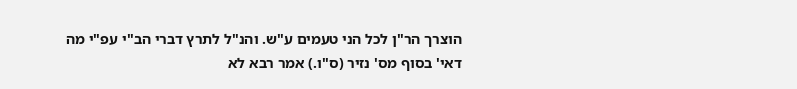הוצרך הר"ן לכל הני טעמים ע"ש. והנ"ל לתרץ דברי הב"י עפ"י מה דאי' בסוף מס' נזיר (ס"ו.) אמר רבא לא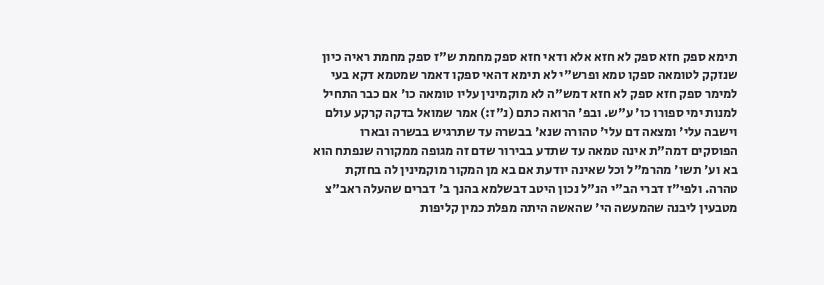תימא ספק חזא ספק לא חזא אלא ודאי חזא ספק מחמת ש"ז ספק מחמת ראיה כיון שנזקק לטומאה ספקו טמא ופרש"י לא תימא דהאי ספקו דאמר שמטמא דקא בעי למימר ספק חזא ספק לא חזא דמש"ה לא מוקמינין עליו טומאה כו' אם כבר התחיל למנות ימי ספורו כו' ע"ש. ובפ' הרואה כתם (נ"ז:) אמר שמואל בדקה קרקע עולם וישבה עלי' ומצאה דם עלי' טהורה שנא' בבשרה עד שתרגיש בבשרה ובארו הפוסקים דמה"ת אינה טמאה עד שתדע בבירור שדם זה מגופה ממקורה שנפתח הוא בא וע' תשו' מהרמ"ל וכל שאינה יודעת אם בא מן המקור מוקמינין לה בחזקת טהרה. ולפי"ז דברי הב"י הנ"ל נכון היטב דבשלמא בהנך ב' דברים שהעלה ראב"צ מטבעין ליבנה שהמעשה הי' שהאשה היתה מפלת כמין קליפות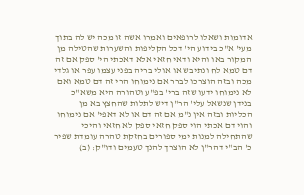אדומות ושאלו לרופאים ואמרו אשה זו מכה יש לה בתוך מעי' א"כ בידוע הי' דכל הקליפות והשערות שהטילה מן המקור באו והיא ודאי חזאי אלא דאכתי הי' ספק אם זה דם טמא לח ונתיבש או אולי בריה בפני עצמו עפר או גלדי מכה ובזה הוצרכו לברר אם נימוחו הרי זה דם טמא ואם לא נימוחו ידעו שזה ברי' בפ"ע וטהורה היא משא"כ בנידן שנשאל עלי' הר"ן דיש לתלות שהחצץ בא מן הכליות ובזה אין נ"מ אם זה דם או לא דאפי' אם נימוחו והוי דם אכתי הוי ספק חזאי ספק לא חזאי והיכי שהתחילה למנות ימי ספורים בחזקת טהרה עומדת שפיר כ' הב"י דהר"ן לא הוצרך להנך טעמים ודו"ק: (ב)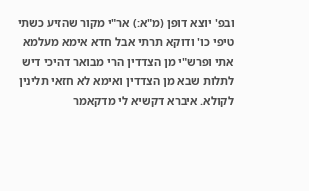ובפ' יוצא דופן (מ"א:) אר"י מקור שהזיע כשתי טיפי כו' ודוקא תרתי אבל חדא אימא מעלמא אתי ופרש"י מן הצדדין הרי מבואר דהיכי דיש לתלות שבא מן הצדדין ואימא לא חזאי תלינין לקולא. איברא דקשיא לי מדקאמר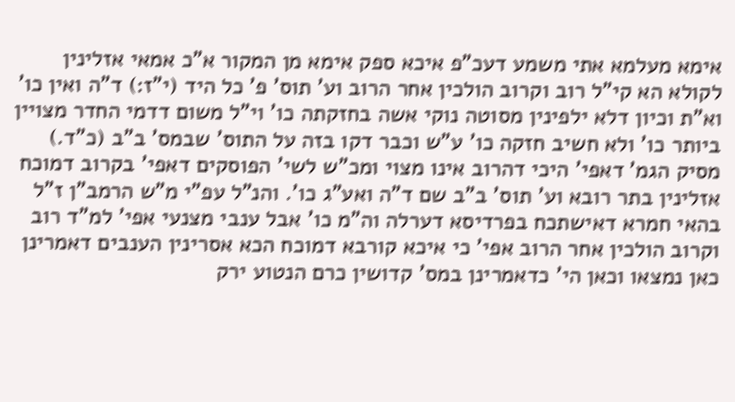אימא מעלמא אתי משמע דעכ"פ איכא ספק אימא מן המקור א"כ אמאי אזלינין לקולא הא קי"ל רוב וקרוב הולכין אחר הרוב וע' תוס' פ' כל היד (י"ז:) ד"ה ואין כו' וא"ת וכיון דלא ילפינין מסוטה נוקי אשה בחזקתה כו' וי"ל משום דדמי החדר מצויין ביותר כו' ולא חשיב חזקה כו' ע"ש וכבר דקו בזה על התוס' שבמס' ב"ב (כ"ד.) מסיק הגמ' דאפי' היכי דהרוב אינו מצוי ומכ"ש לשי' הפוסקים דאפי' בקרוב דמוכח אזלינין בתר רובא וע' תוס' ב"ב שם ד"ה ואע"ג כו'. והנ"ל עפ"י מ"ש הרמב"ן ז"ל בהאי חמרא דאישתכח בפרדיסא דערלה וה"מ כו' אבל ענבי מצנעי אפי' למ"ד רוב וקרוב הולכין אחר הרוב אפי' כי איכא קורבא דמוכח הכא אסרינין הענבים דאמרינן כאן נמצאו וכאן הי' כדאמרינן במס' קדושין כרם הנטוע ירק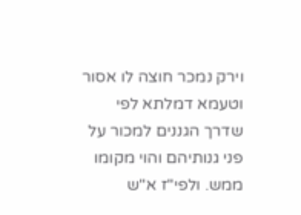וירק נמכר חוצה לו אסור וטעמא דמלתא לפי שדרך הגננים למכור על פני גנותיהם והוי מקומו ממש. ולפי"ז א"ש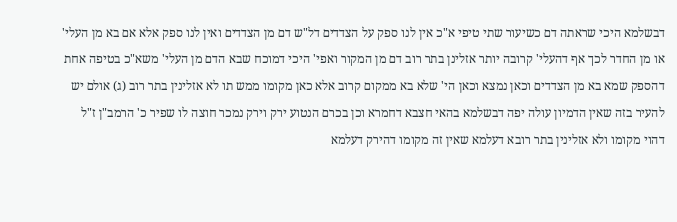דבשלמא היכי שראתה דם כשיעור שתי טיפי א"כ אין לנו ספק על הצדדים דל"ש דם מן הצדדים ואין לנו ספק אלא אם בא מן העלי' או מן החדר לכך אף דהעלי' קרובה יותר אזלינן בתר רוב דם מן המקור ואפי' היכי דמוכח שבא הדם מן העלי' משא"כ בטיפה אחת דהספק שמא בא מן הצדדים וכאן נמצא וכאן הי' שלא בא ממקום קרוב אלא כאן מקומו ממש תו לא אזלינין בתר רוב (ג) אולם יש להעיר בזה שאין הדמיון עולה יפה דבשלמא בהאי חצבא דחמרא וכן בכרם הנטוע ירק וירק נמכר חוצה לו שפיר כ' הרמב"ן ז"ל דהוי מקומו ולא אזלינין בתר רובא דעלמא שאין זה מקומו דהירק דעלמא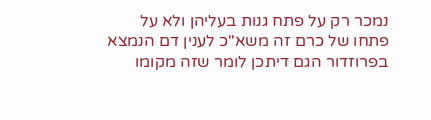נמכר רק על פתח גנות בעליהן ולא על פתחו של כרם זה משא"כ לענין דם הנמצא בפרוזדור הגם דיתכן לומר שזה מקומו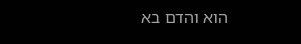הוא והדם בא